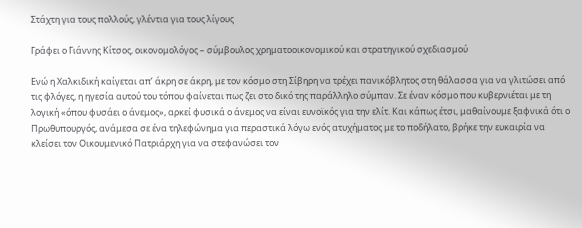Στάχτη για τους πολλούς, γλέντια για τους λίγους

Γράφει ο Γιάννης Κίτσος, οικονομολόγος – σύμβουλος χρηματοοικονομικού και στρατηγικού σχεδιασμού

Ενώ η Χαλκιδική καίγεται απ’ άκρη σε άκρη, με τον κόσμο στη Σίβηρη να τρέχει πανικόβλητος στη θάλασσα για να γλιτώσει από τις φλόγες, η ηγεσία αυτού του τόπου φαίνεται πως ζει στο δικό της παράλληλο σύμπαν. Σε έναν κόσμο που κυβερνιέται με τη λογική «όπου φυσάει ο άνεμος», αρκεί φυσικά ο άνεμος να είναι ευνοϊκός για την ελίτ. Και κάπως έτσι, μαθαίνουμε ξαφνικά ότι ο Πρωθυπουργός, ανάμεσα σε ένα τηλεφώνημα για περαστικά λόγω ενός ατυχήματος με το ποδήλατο, βρήκε την ευκαιρία να κλείσει τον Οικουμενικό Πατριάρχη για να στεφανώσει τον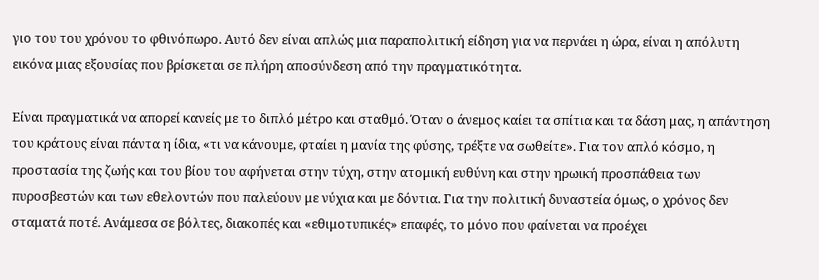γιο του του χρόνου το φθινόπωρο. Αυτό δεν είναι απλώς μια παραπολιτική είδηση για να περνάει η ώρα, είναι η απόλυτη εικόνα μιας εξουσίας που βρίσκεται σε πλήρη αποσύνδεση από την πραγματικότητα.

Είναι πραγματικά να απορεί κανείς με το διπλό μέτρο και σταθμό. Όταν ο άνεμος καίει τα σπίτια και τα δάση μας, η απάντηση του κράτους είναι πάντα η ίδια, «τι να κάνουμε, φταίει η μανία της φύσης, τρέξτε να σωθείτε». Για τον απλό κόσμο, η προστασία της ζωής και του βίου του αφήνεται στην τύχη, στην ατομική ευθύνη και στην ηρωική προσπάθεια των πυροσβεστών και των εθελοντών που παλεύουν με νύχια και με δόντια. Για την πολιτική δυναστεία όμως, ο χρόνος δεν σταματά ποτέ. Ανάμεσα σε βόλτες, διακοπές και «εθιμοτυπικές» επαφές, το μόνο που φαίνεται να προέχει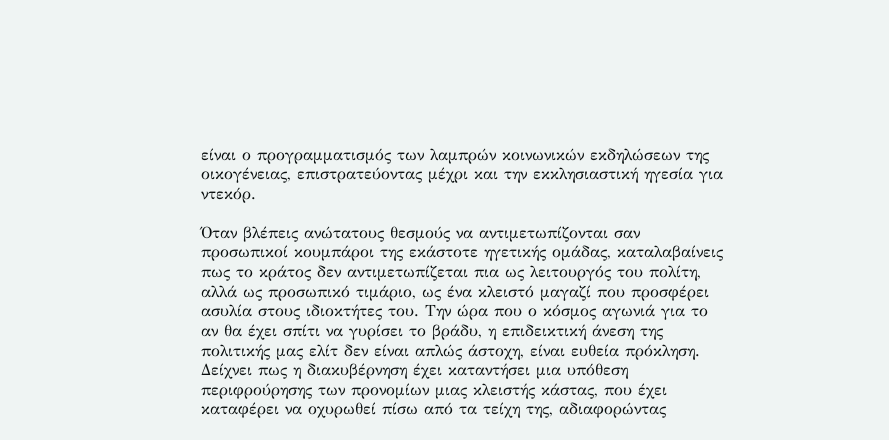είναι ο προγραμματισμός των λαμπρών κοινωνικών εκδηλώσεων της οικογένειας, επιστρατεύοντας μέχρι και την εκκλησιαστική ηγεσία για ντεκόρ.

Όταν βλέπεις ανώτατους θεσμούς να αντιμετωπίζονται σαν προσωπικοί κουμπάροι της εκάστοτε ηγετικής ομάδας, καταλαβαίνεις πως το κράτος δεν αντιμετωπίζεται πια ως λειτουργός του πολίτη, αλλά ως προσωπικό τιμάριο, ως ένα κλειστό μαγαζί που προσφέρει ασυλία στους ιδιοκτήτες του. Την ώρα που ο κόσμος αγωνιά για το αν θα έχει σπίτι να γυρίσει το βράδυ, η επιδεικτική άνεση της πολιτικής μας ελίτ δεν είναι απλώς άστοχη, είναι ευθεία πρόκληση. Δείχνει πως η διακυβέρνηση έχει καταντήσει μια υπόθεση περιφρούρησης των προνομίων μιας κλειστής κάστας, που έχει καταφέρει να οχυρωθεί πίσω από τα τείχη της, αδιαφορώντας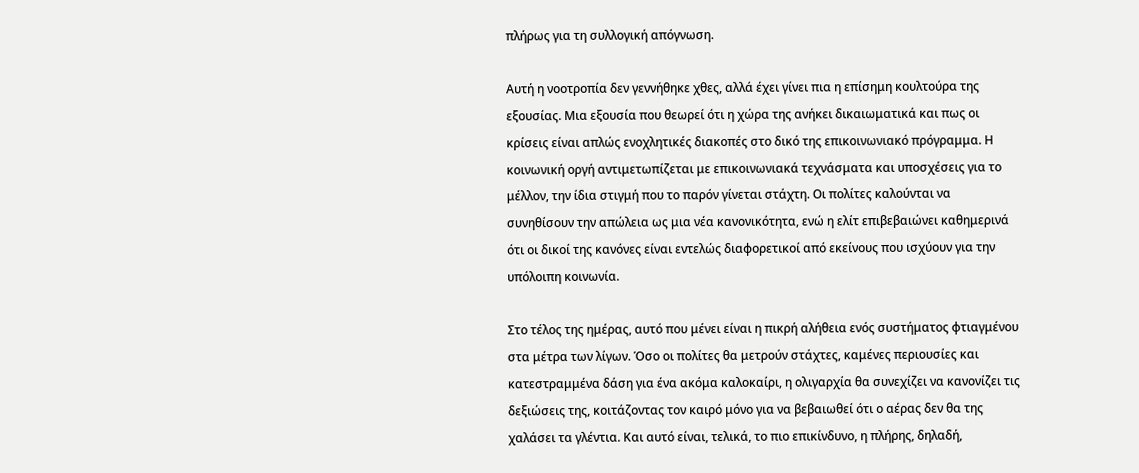πλήρως για τη συλλογική απόγνωση.

Αυτή η νοοτροπία δεν γεννήθηκε χθες, αλλά έχει γίνει πια η επίσημη κουλτούρα της εξουσίας. Μια εξουσία που θεωρεί ότι η χώρα της ανήκει δικαιωματικά και πως οι κρίσεις είναι απλώς ενοχλητικές διακοπές στο δικό της επικοινωνιακό πρόγραμμα. Η κοινωνική οργή αντιμετωπίζεται με επικοινωνιακά τεχνάσματα και υποσχέσεις για το μέλλον, την ίδια στιγμή που το παρόν γίνεται στάχτη. Οι πολίτες καλούνται να συνηθίσουν την απώλεια ως μια νέα κανονικότητα, ενώ η ελίτ επιβεβαιώνει καθημερινά ότι οι δικοί της κανόνες είναι εντελώς διαφορετικοί από εκείνους που ισχύουν για την υπόλοιπη κοινωνία.

Στο τέλος της ημέρας, αυτό που μένει είναι η πικρή αλήθεια ενός συστήματος φτιαγμένου στα μέτρα των λίγων. Όσο οι πολίτες θα μετρούν στάχτες, καμένες περιουσίες και κατεστραμμένα δάση για ένα ακόμα καλοκαίρι, η ολιγαρχία θα συνεχίζει να κανονίζει τις δεξιώσεις της, κοιτάζοντας τον καιρό μόνο για να βεβαιωθεί ότι ο αέρας δεν θα της χαλάσει τα γλέντια. Και αυτό είναι, τελικά, το πιο επικίνδυνο, η πλήρης, δηλαδή,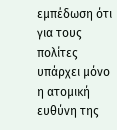εμπέδωση ότι για τους πολίτες υπάρχει μόνο η ατομική ευθύνη της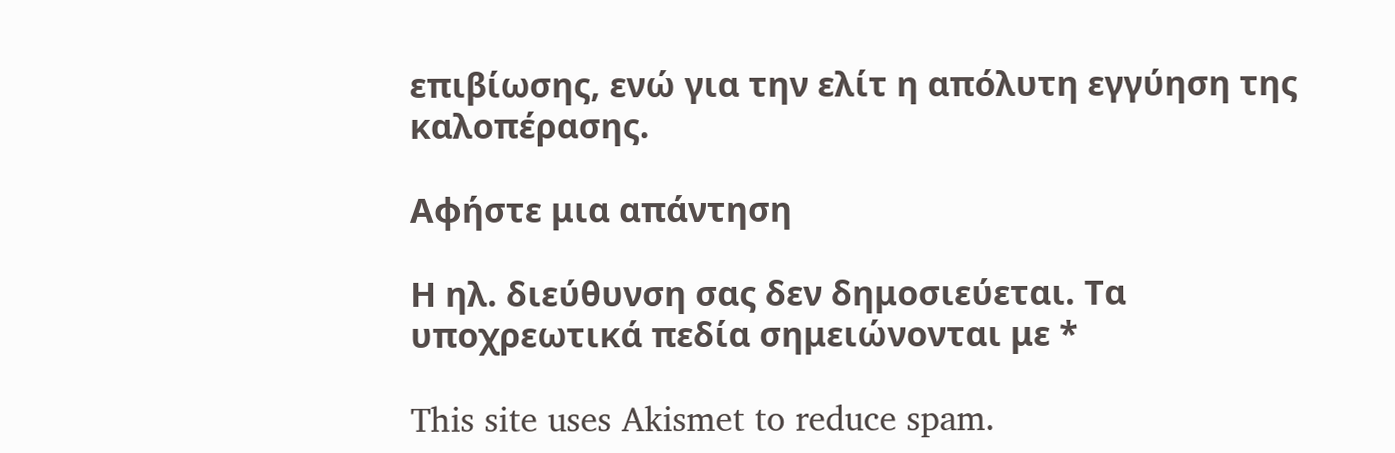επιβίωσης, ενώ για την ελίτ η απόλυτη εγγύηση της καλοπέρασης.

Αφήστε μια απάντηση

Η ηλ. διεύθυνση σας δεν δημοσιεύεται. Τα υποχρεωτικά πεδία σημειώνονται με *

This site uses Akismet to reduce spam.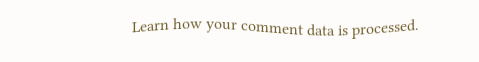Learn how your comment data is processed.